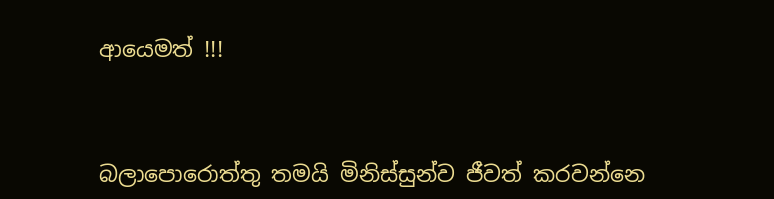ආයෙමත් !!!



බලාපොරොත්තු තමයි මිනිස්සුන්ව ජීවත් කරවන්නෙ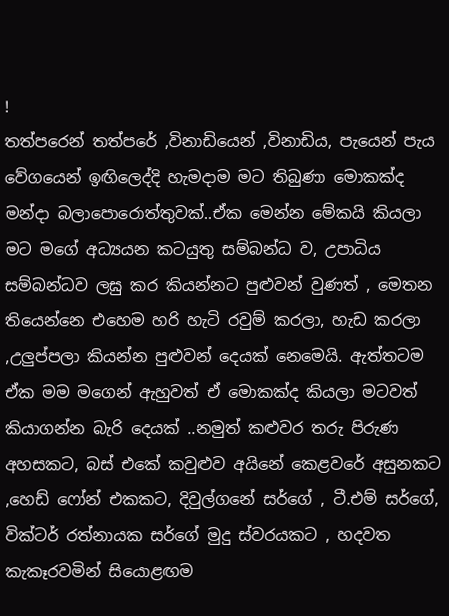!
තත්පරෙන් තත්පරේ ,විනාඩියෙන් ,විනාඩිය, පැයෙන් පැය වේගයෙන් ඉඟිලෙද්දි හැමදාම මට තිබුණා මොකක්ද මන්දා බලාපොරොත්තුවක්..ඒක මෙන්න මේකයි කියලා මට මගේ අධ්‍යයන කටයුතු සම්බන්ධ ව, උපාධිය සම්බන්ධව ලඝු කර කියන්නට පුළුවන් වුණත් , මෙතන තියෙන්නෙ එහෙම හරි හැටි රවුම් කරලා, හැඩ කරලා ,උලුප්පලා කියන්න පුළුවන් දෙයක් නෙමෙයි. ඇත්තටම ඒක මම මගෙන් ඇහුවත් ඒ මොකක්ද කියලා මටවත් කියාගන්න බැරි දෙයක් ..නමුත් කළුවර තරු පිරුණ අහසකට, බස් එකේ කවුළුව අයිනේ කෙළවරේ අසුනකට ,හෙඩ් ෆෝන් එකකට, දිවුල්ගනේ සර්ගේ , ටී.එම් සර්ගේ, වික්ටර් රත්නායක සර්ගේ මුදු ස්වරයකට , හදවත කැකෑරවමින් සියොළඟම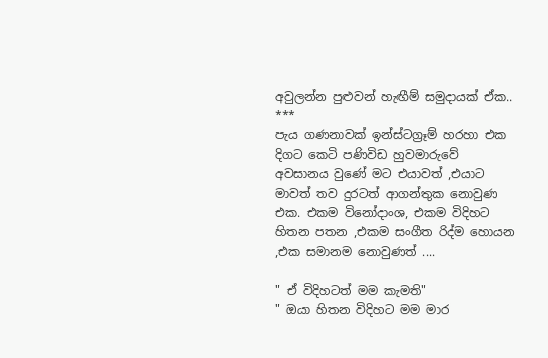අවුලන්න පුළුවන් හැඟීම් සමුදායක් ඒක..
***
පැය ගණනාවක් ඉන්ස්ටග්‍රෑම් හරහා එක දිගට කෙටි පණිවිඩ හුවමාරුවේ අවසානය වුණේ මට එයාවත් ,එයාට මාවත් තව දුරටත් ආගන්තුක නොවුණ එක. එකම විනෝදාංශ, එකම විදිහට හිතන පතන ,එකම සංගීත රිද්ම හොයන ,එක සමානම නොවුණත් ....

" ඒ විදිහටත් මම කැමති"
" ඔයා හිතන විදිහට මම මාර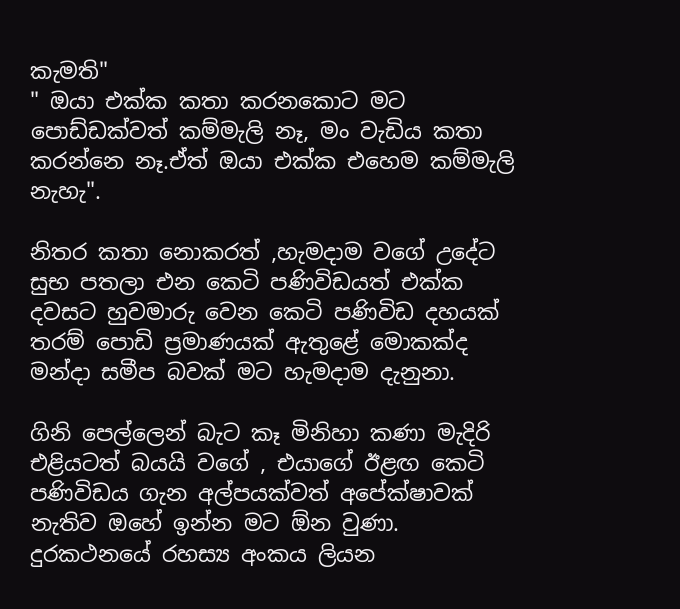කැමති"
" ඔයා එක්ක කතා කරනකොට මට පොඩ්ඩක්වත් කම්මැලි නෑ, මං වැඩිය කතා කරන්නෙ නෑ.ඒත් ඔයා එක්ක එහෙම කම්මැලි නැහැ".

නිතර කතා නොකරත් ,හැමදාම වගේ උදේට සුභ පතලා එන කෙටි පණිවිඩයත් එක්ක දවසට හුවමාරු වෙන කෙටි පණිවිඩ දහයක් තරම් පොඩි ප්‍රමාණයක් ඇතුළේ මොකක්ද මන්දා සමීප බවක් මට හැමදාම දැනුනා.

ගිනි පෙල්ලෙන් බැට කෑ මිනිහා කණා මැදිරි එළියටත් බයයි වගේ , එයාගේ ඊළඟ කෙටි පණිවිඩය ගැන අල්පයක්වත් අපේක්ෂාවක් නැතිව ඔහේ ඉන්න මට ඕන වුණා. දුරකථනයේ රහස්‍ය අංකය ලියන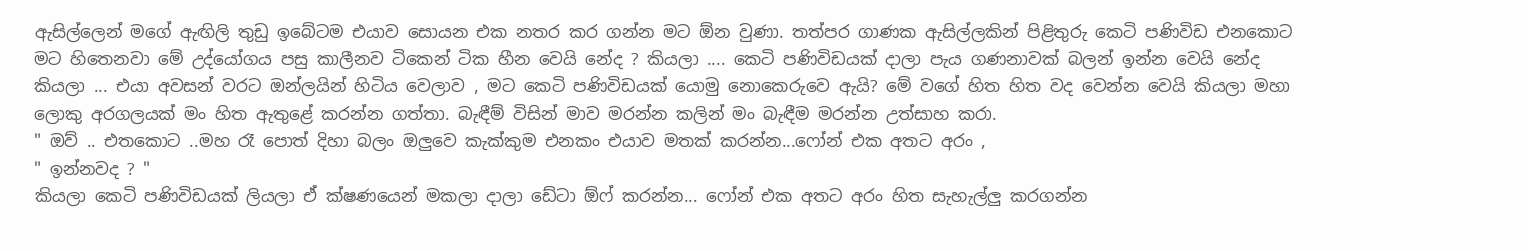ඇසිල්ලෙන් මගේ ඇඟිලි තුඩු ඉබේටම එයාව සොයන එක නතර කර ගන්න මට ඕන වුණා. තත්පර ගාණක ඇසිල්ලකින් පිළිතුරු කෙටි පණිවිඩ එනකොට මට හිතෙනවා මේ උද්යෝගය පසු කාලීනව ටිකෙන් ටික හීන වෙයි නේද ? කියලා .... කෙටි පණිවිඩයක් දාලා පැය ගණනාවක් බලන් ඉන්න වෙයි නේද කියලා ... එයා අවසන් වරට ඔන්ලයින් හිටිය වෙලාව , මට කෙටි පණිවිඩයක් යොමු නොකෙරුවෙ ඇයි? මේ වගේ හිත හිත වද වෙන්න වෙයි කියලා මහා ලොකු අරගලයක් මං හිත ඇතුළේ කරන්න ගත්තා. බැඳීම් විසින් මාව මරන්න කලින් මං බැඳීම මරන්න උත්සාහ කරා.
" ඔව් .. එතකොට ..මහ රෑ පොත් දිහා බලං ඔලුවෙ කැක්කුම එනකං එයාව මතක් කරන්න...ෆෝන් එක අතට අරං ,
" ඉන්නවද ? "
කියලා කෙටි පණිවිඩයක් ලියලා ඒ ක්ෂණයෙන් මකලා දාලා ඩේටා ඕෆ් කරන්න... ෆෝන් එක අතට අරං හිත සැහැල්ලු කරගන්න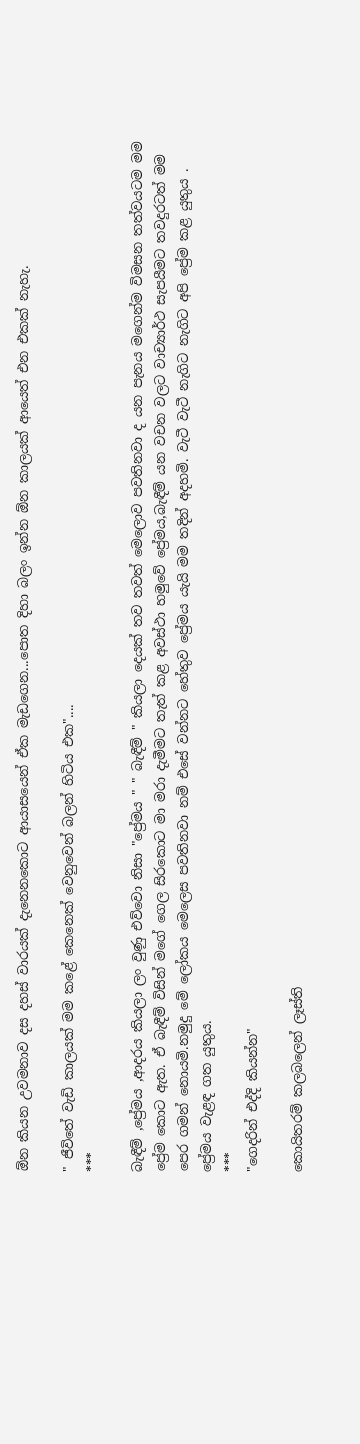ඕන කියන උවමනාව දස දහස් වාරයක් දැනෙනකොට ආයාසයෙන් ඒක මැඩගෙන...පොත දිහා බලං ඉන්න ඕන කාලයක් ආයෙත් එන එකක් නැහැ.

" ජීවිතේ වැඩි කාලයක් මම කළේ කෙනෙක් වෙනුවෙන් බලන් හිටිය එක"....
***

බැඳීම් ,ප්‍රේමය ,ආදරය කියලා ලං වුණු එව්වො නිසා "ප්‍රේමය " " බැඳීම් " කියලා දෙයක් තව තවත් මෙලොව පවතිනවා ද යන පැනය මගෙන්ම විමසන තත්වයටම මම ප්‍රේම කොට ඇත. ඒ බැඳීම් විසින් මගේ ගෙල සිරකොට මා මරා දැමීමට තැත් කළ අවස්ථා හමුවේ ප්‍රේමය,බැඳීම් යන වචන වලට වාච්‍යාර්ථ සැපයීමට තවදුරටත් මම පෙර ගමන් නොයමි.නමුදු මේ ලෝකය මෙලෙස පවතිනවා නම් එසේ වන්නට හේතුව ප්‍රේමය යැයි මම තදින් අදහමි. වැටී වැටී නැගිට නැගිට අපි ප්‍රේම කළ යුතුය . ප්‍රේමය වැළඳ ගත යුතුය.
***
"ගෙදරින් එද්දි කියන්න"

කොයිතරම් කලබලෙන් ලෑස්ති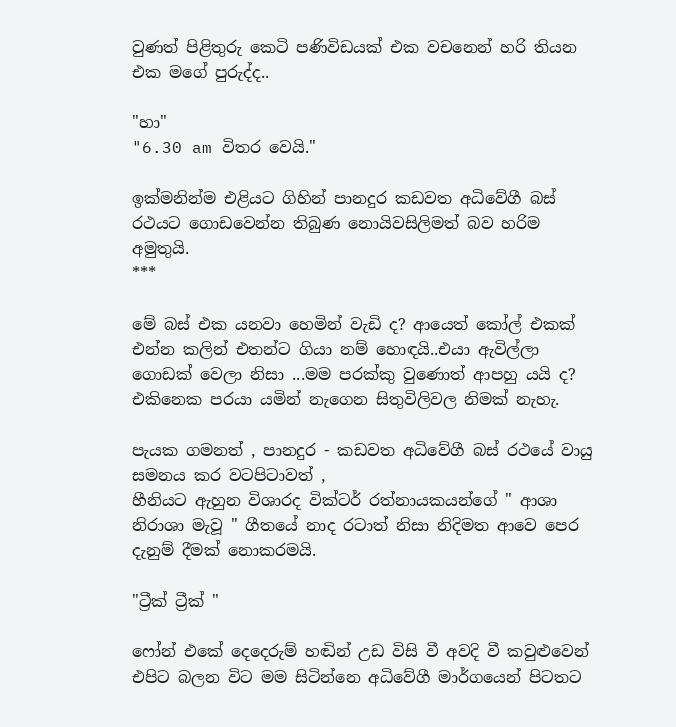වුණත් පිළිතුරු කෙටි පණිවිඩයක් එක වචනෙන් හරි තියන එක මගේ පුරුද්ද..

"හා"
"6.30 am විතර වෙයි."

ඉක්මනින්ම එළියට ගිහින් පානදුර කඩවත අධිවේගී බස්‍ රථයට ගොඩවෙන්න තිබුණ නොයිවසිලිමත් බව හරිම අමුතුයි.
***

මේ බස් එක යනවා හෙමින් වැඩි ද? ආයෙත් කෝල් එකක් එන්න කලින් එතන්ට ගියා නම් හොඳයි..එයා ඇවිල්ලා ගොඩක් වෙලා නිසා ...මම පරක්කු වුණොත් ආපහු යයි ද? එකිනෙක පරයා යමින් නැගෙන සිතුවිලිවල නිමක් නැහැ.

පැයක ගමනත් , පානදුර - කඩවත අධිවේගී බස් රථයේ වායු සමනය කර වටපිටාවත් ,
හීනියට ඇහුන විශාරද වික්ටර් රත්නායකයන්ගේ " ආශා නිරාශා මැවූ " ගීතයේ නාද රටාත් නිසා නිදිමත ආවෙ පෙර දැනුම් දීමක් නොකරමයි.

"ට්‍රීක් ට්‍රීක් "

ෆෝන් එකේ දෙදෙරුම් හඬින් උඩ විසි වී අවදි වී කවුළුවෙන් එපිට බලන විට මම සිටින්නෙ අධිවේගී මාර්ගයෙන් පිටතට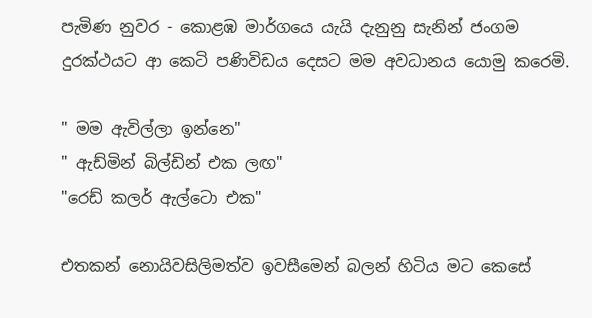පැමිණ නුවර - කොළඹ මාර්ගයෙ යැයි දැනුනු සැනින් ජංගම දුරක්ථයට ආ කෙටි පණිවිඩය දෙසට මම අවධානය යොමු කරෙමි.

" මම ඇවිල්ලා ඉන්නෙ"
" ඇඩ්මින් බිල්ඩින් එක ලඟ"
"රෙඩ් කලර් ඇල්ටො එක"

එතකන් නොයිවසිලිමත්ව ඉවසීමෙන් බලන් හිටිය මට කෙසේ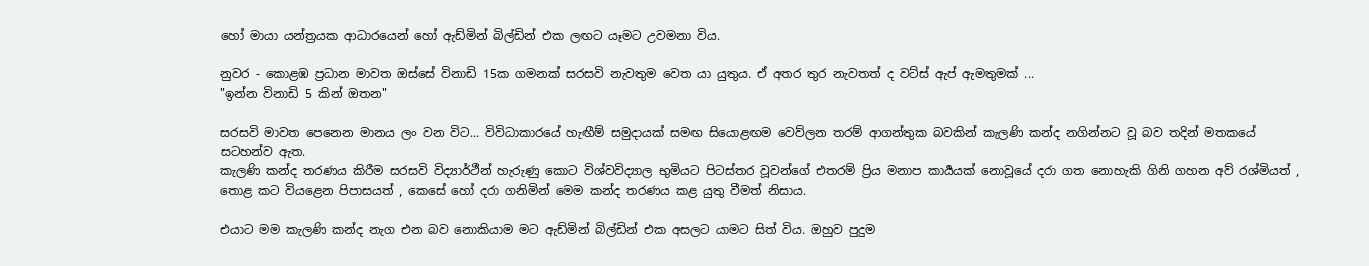හෝ මායා යන්ත්‍රයක ආධාරයෙන් හෝ ඇඩ්මින් බිල්ඩින් එක ලඟට යෑමට උවමනා විය.

නුවර - කොළඹ ප්‍රධාන මාවත ඔස්සේ විනාඩි 15ක ගමනක් සරසවි නැවතුම වෙත යා යුතුය. ඒ අතර තුර නැවතත් ද වට්ස් ඇප් ඇමතුමක් ...
"ඉන්න විනාඩි 5 කින් ඔතන"

සරසවි මාවත පෙනෙන මානය ලං වන විට... විවිධාකාර‍යේ හැඟීම් සමුදායක් සමඟ සියොළඟම වෙව්ලන තරම් ආගන්තුක බවකින් කැලණි කන්ද නගින්නට වූ බව තදින් මතකයේ සටහන්ව ඇත.
කැලණි කන්ද තරණය කිරීම සරසවි විද්‍යාර්ථීන් හැරුණු කොට විශ්වවිද්‍යාල භුමියට පිටස්තර වූවන්ගේ එතරම් ප්‍රිය මනාප කාර්‍යයක් නොවූයේ දරා ගත නොහැකි ගිනි ගහන අව් රශ්මියත් , තොළ කට වියළෙන පිපාසයත් , කෙසේ හෝ දරා ගනිමින් මෙම කන්ද තරණය කළ යුතු වීමත් නිසාය.

එයාට මම කැලණි කන්ද නැග එන බව නොකියාම මට ඇඩ්මින් බිල්ඩින් එක අසලට යාමට සිත් විය. ඔහුව පුදුම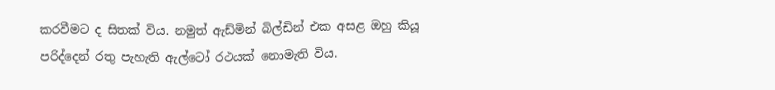කරවීමට ද සිතක් විය. නමුත් ඇඩ්මින් බිල්ඩින් එක අසළ ඔහු කියූ පරිද්දෙන් රතු පැහැති ඇල්ටෝ රථයක් නොමැති විය.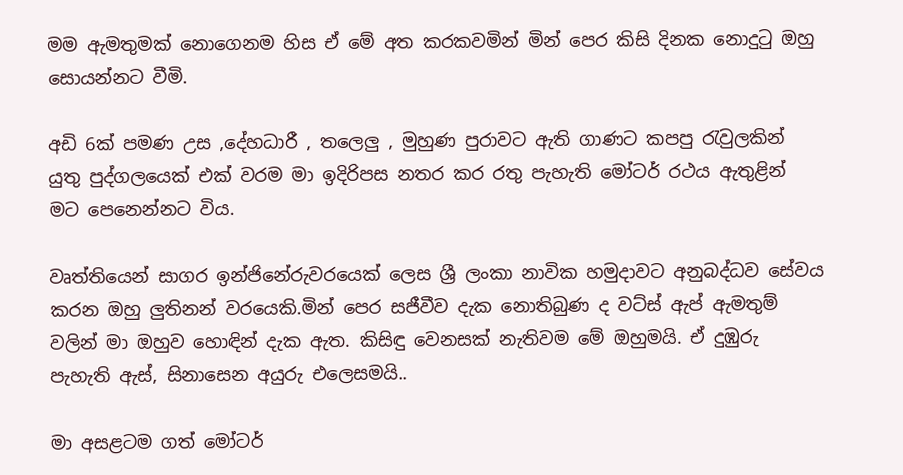මම ඇමතුමක් නොගෙනම හිස ඒ මේ අත කරකවමින් මින් පෙර කිසි දිනක නොදුටු ඔහු සොයන්නට වීමි.

අඩි 6ක් පමණ උස ,දේහධාරී , තලෙලු , මුහුණ පුරාවට ඇති ගාණට කපපු රැවුලකින් යුතු පුද්ගලයෙක් එක් වරම මා ඉදිරිපස නතර කර රතු පැහැති මෝටර් රථය ඇතුළින් මට පෙනෙන්නට විය.

වෘත්තියෙන් සාගර ඉන්ජිනේරුවරයෙක් ලෙස ශ්‍රී ලංකා නාවික හමුදාවට අනුබද්ධව සේවය කරන ඔහු ලුතිනන් වරයෙකි.මින් පෙර සජීවීව දැක නොතිබුණ ද වට්ස් ඇප් ඇමතුම් වලින් මා ඔහුව හොඳින් දැක ඇත. කිසිඳු වෙනසක් නැතිවම මේ ඔහුමයි. ඒ දුඹුරු පැහැති ඇස්, සිනාසෙන අයුරු එලෙසමයි..

මා අසළටම ගත් මෝටර්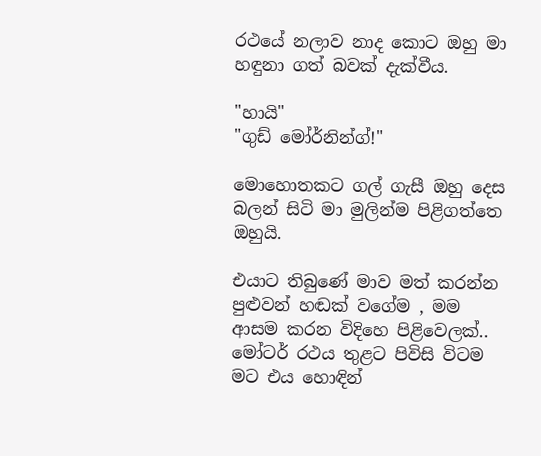රථයේ නලාව නාද කොට ඔහු මා හඳුනා ගත් බවක් දැක්වීය.

"හායි"
"ගුඩ් මෝර්නින්ග්!"

මොහොතකට ගල් ගැසී ඔහු දෙස බලන් සිටි මා මුලින්ම පිළිගත්තෙ ඔහුයි.

එයාට තිබුණේ මාව මත් කරන්න පුළුවන් හඬක් වගේම , මම ආසම කරන විදිහෙ පිළිවෙලක්..
මෝටර් රථය තුළට පිවිසි විටම මට එය හොඳින්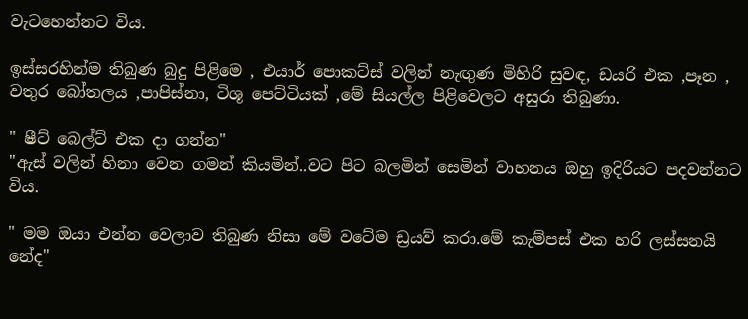වැටහෙන්නට විය.

ඉස්සරහින්ම තිබුණ බුදු පිළිමෙ , එයාර් පොකට්ස් වලින් නැඟුණ මිහිරි සුවඳ, ඩයරි එක ,පෑන , වතුර බෝතලය ,පාපිස්නා, ටිශූ පෙට්ටියක් ,මේ සියල්ල පිළිවෙලට අසුරා තිබුණා.

" ෂීට් බෙල්ට් එක දා ගන්න"
"ඇස් වලින් හිනා වෙන ගමන් කියමින්..වට පිට බලමින් සෙමින් වාහනය ඔහු ඉදිරියට පදවන්නට විය.

" මම ඔයා එන්න වෙලාව තිබුණ නිසා මේ වටේම ඩ්‍රයව් කරා.මේ කැම්පස් එක හරි ලස්සනයි නේද"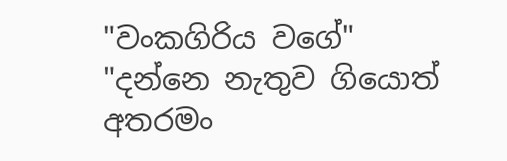"වංකගිරිය වගේ"
"දන්නෙ නැතුව ගියොත් අතරමං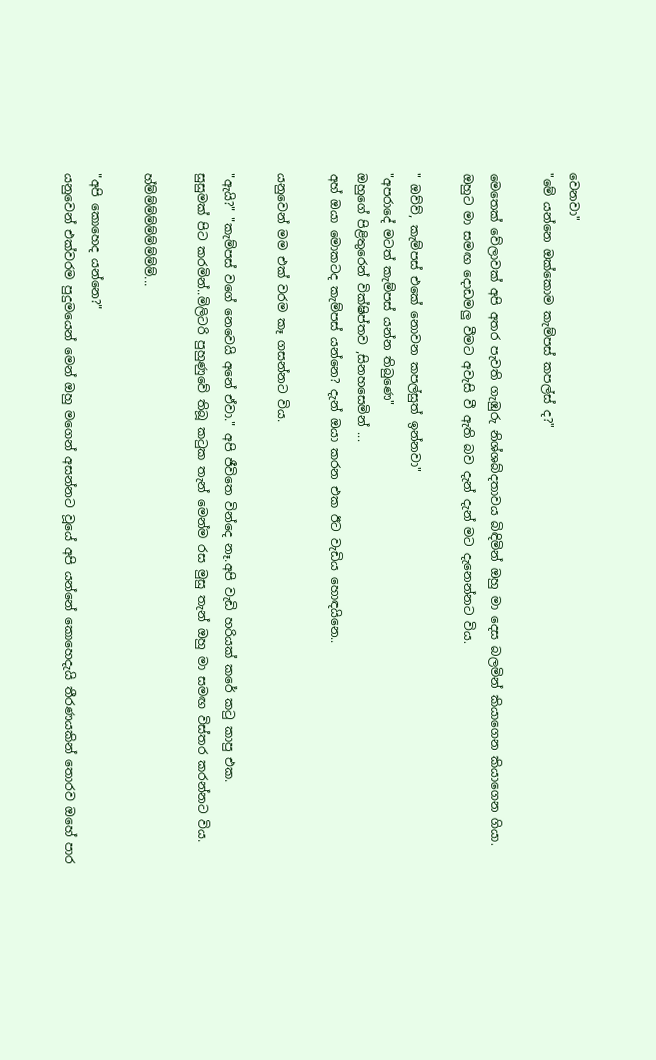වෙනවා"
"මේ යන්නෙ ඔක්කොම කැම්පස් කපල්ස් ද?"

මෙතෙක් වේලාවක් අපි අතර පැවති ගැඹුරු නිශ්ශබ්දතාවය බිඳිමින් ඔහු මා දෙස බලමින් කියාගෙන කියාගෙන ගියා.
ඔහුට මා සමඟ දොඩමලු වීමට අවැසි වී ඇති බව දැන් දැන් මට දැනෙන්නට විය.

" ඔව්ව්, කැම්පස් එකේ නොවන කපල්සුත් ඉන්නවා"
"අපරාදේ මටත් කැම්පස් යන්න තිබුණෙ"
ඔහුගේ පිළිතුරෙන් වික්ෂිප්තව ,සිනහසෙමින් ...
අහ් ඔයා මොකටද කැම්පස් යන්නෙ? දැන් ඔයා කරන එක ඊට වැඩිය හොඳයිනෙ..

යනුවෙන් මම එක් වරම කෑ ගසන්නට විය.

"ඇයි?" "කැම්පස් වගේ නෙවෙයි අනේ ඒවා." අපි ජීවිතෙ වින්දෙ නෑ.අපි වැඩි හරියක් කරේ කටු කාපු එක.
සුසුමක් පිට කරමින්..මිලිටරි පුහුණුවේ තිබූ කටුක තැන් මෙන්ම රස මුසු තැන් ඔහු මා සමඟ විස්තර කරන්නට විය.

හ්ම්ම්ම්ම්ම්ම්ම්ම්ම්...

"අපි කොහෙද යන්නෙ?"
යනුවෙන් එක්වරම පුදුමයෙන් මෙන් ඔහු මගෙන් අසන්නට වූයේ අපි යන්නේ කොහෙදැයි තීරණයකින් තොරව ඔහේ පාර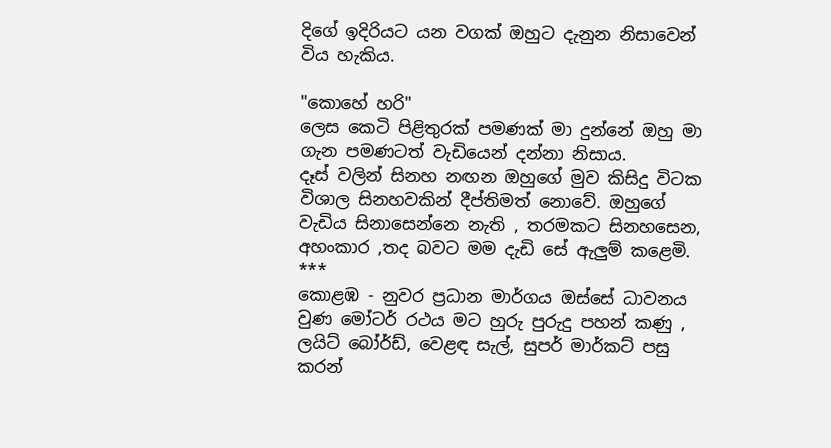දිගේ ඉදිරියට යන වගක් ඔහුට දැනුන නිසාවෙන් විය හැකිය.

"කොහේ හරි"
ලෙස කෙටි පිළිතුරක් පමණක් මා දුන්නේ ඔහු මා ගැන පමණටත් වැඩියෙන් දන්නා නිසාය.
දෑස් වලින් සිනහ නඟන ඔහුගේ මුව කිසිදු විටක විශාල සිනහවකින් දීප්තිමත් නොවේ. ඔහුගේ වැඩිය සිනාසෙන්නෙ නැති , තරමකට සිනහසෙන, අහංකාර ,තද බවට මම දැඩි සේ ඇලුම් කළෙමි.
***
කොළඹ - නුවර ප්‍රධාන මාර්ගය ඔස්සේ ධාවනය වුණ මෝටර් රථය මට හුරු පුරුදු පහන් කණු , ලයිට් බෝර්ඩ්, වෙළඳ සැල්, සුපර් මා‍ර්කට් පසු කරන්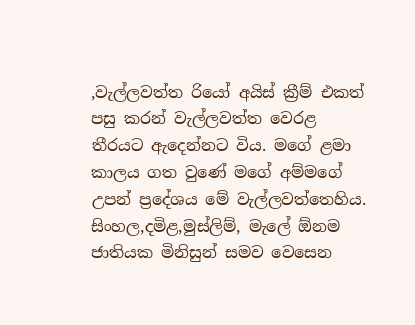,වැල්ලවත්ත රියෝ අයිස් ක්‍රීම් එකත් පසු කරන් වැල්ලවත්ත වෙරළ තීරයට ඇදෙන්නට විය. මගේ ළමා කාලය ගත වුණේ මගේ අම්මගේ උපන් ප්‍රදේශය මේ වැල්ලවත්තෙහිය. සිංහල,දමිළ,මුස්ලිම්, මැලේ ඕනම ජාතියක මිනිසුන් සමව වෙසෙන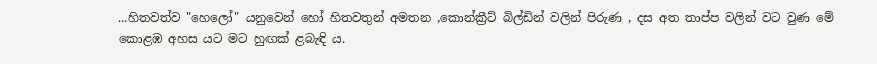...හිතවත්ව "හෙලෝ" යනුවෙන් හෝ හිතවතුන් අමතන ,කොන්ක්‍රීට් බිල්ඩින් වලින් පිරුණ , දස අත තාප්ප වලින් වට වුණ මේ කොළඹ අහස යට මට හුඟක් ළබැඳි ය.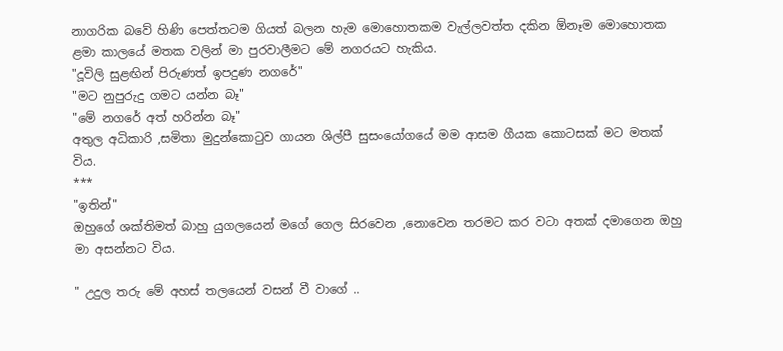නාගරික බවේ හිණි පෙත්තටම ගියත් බලන හැම මොහොතකම වැල්ලවත්ත දකින ඕනෑම මොහොතක ළමා කාලයේ මතක වලින් මා පුරවාලීමට මේ නගරයට හැකිය.
"දූවිලි සුළඟින් පිරුණත් ඉපදුණ නගරේ"
"මට නුපුරුදු ගමට යන්න බෑ"
"මේ නගරේ අත් හරින්න බෑ"
අතුල අධිකාරි ,සමිතා මුදුන්කොටුව ගායන ශිල්පී සුසංයෝගයේ මම ආසම ගීයක කොටසක් මට මතක් විය.
***
"ඉතින්"
ඔහුගේ ශක්තිමත් බාහු යුගලයෙන් මගේ ගෙල සිරවෙන ,නොවෙන තරමට කර වටා අතක් දමාගෙන ඔහු මා අසන්නට විය.

" උදුල තරු මේ අහස් තලයෙන් වසන් වී වාගේ ..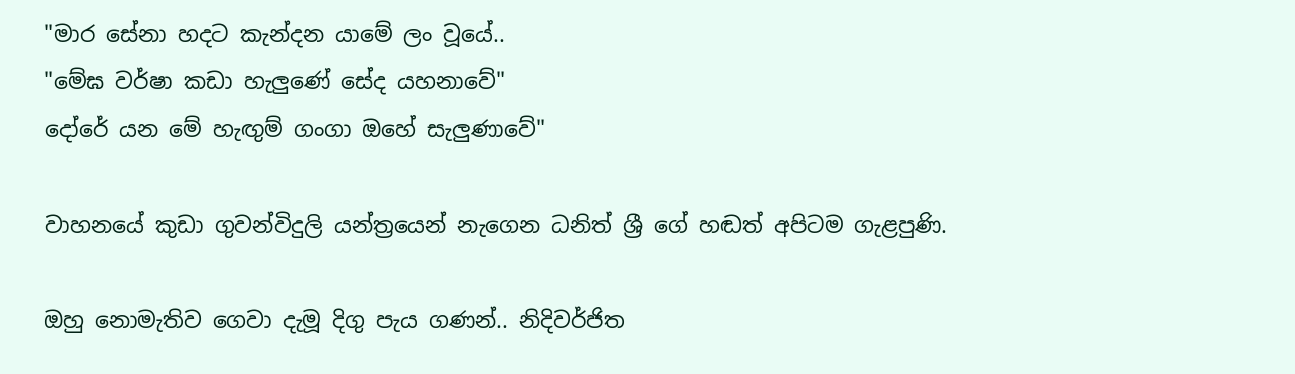"මාර සේනා හදට කැන්දන යාමේ ලං වූයේ..
"මේඝ වර්ෂා කඩා හැලුණේ සේද යහනාවේ"
දෝරේ යන මේ හැඟුම් ගංගා ඔහේ සැලුණාවේ"

වාහනයේ කුඩා ගුවන්විදුලි යන්ත්‍රයෙන් නැගෙන ධනිත් ශ්‍රී ගේ හඬත් අපිටම ගැළපුණි.

ඔහු නොමැතිව ගෙවා දැමූ දිගු පැය ගණන්.. නිදිවර්ජිත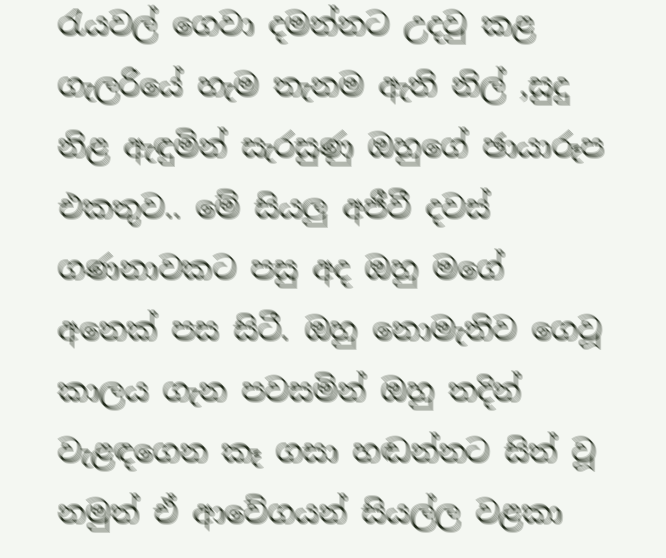රැයවල් ගෙවා දමන්නට උදවු කළ ගැලරියේ හැම තැනම ඇති නිල් ,සුදු නිළ ඇඳුමින් සැරසුණු ඔහුගේ ඡායාරූප එකතුව.. මේ සියලු අජීවී දවස් ගණනාවකට පසු අද ඔහු මගේ අනෙක් පස සිටී. ඔහු නොමැතිව ගෙවූ කාලය ගැන පවසමින් ඔහු තදින් වැළඳගෙන කෑ ගසා හඬන්නට සිත් වූ නමුත් ඒ ආවේගයන් සියල්ල වළකා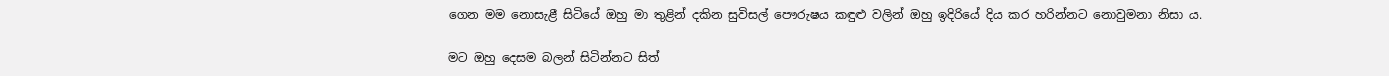ගෙන මම නොසැළී සිටියේ ඔහු මා තුළින් දකින සුවිසල් පෞරුෂය කඳුළු වලින් ඔහු ඉදිරියේ දිය කර හරින්නට නොවුමනා නිසා ය.

මට ඔහු දෙසම බලන් සිටින්නට සිත්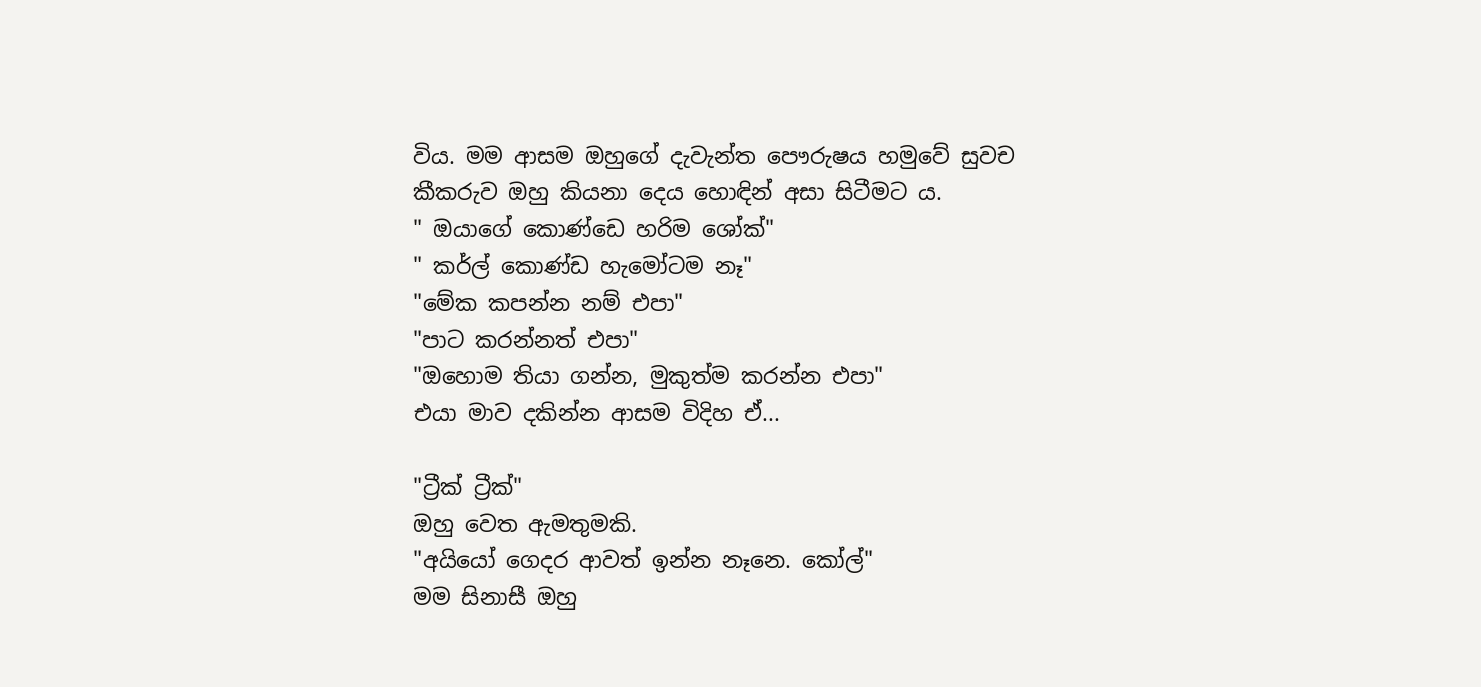විය. මම ආසම ඔහුගේ දැවැන්ත පෞරුෂය හමුවේ සුවච කීකරුව ඔහු කියනා දෙය හොඳින් අසා සිටීමට ය.
" ඔයාගේ කොණ්ඩෙ හරිම ශෝක්"
" කර්ල් කොණ්ඩ හැමෝටම නෑ"
"මේක කපන්න නම් එපා"
"පාට කරන්නත් එපා"
"ඔහොම තියා ගන්න, මුකුත්ම කරන්න එපා"
එයා මාව දකින්න ආසම විදිහ ඒ...

"ට්‍රීක් ට්‍රීක්"
ඔහු වෙත ඇමතුමකි.
"අයියෝ ගෙදර ආවත් ඉන්න නෑනෙ. කෝල්"
මම සිනාසී ඔහු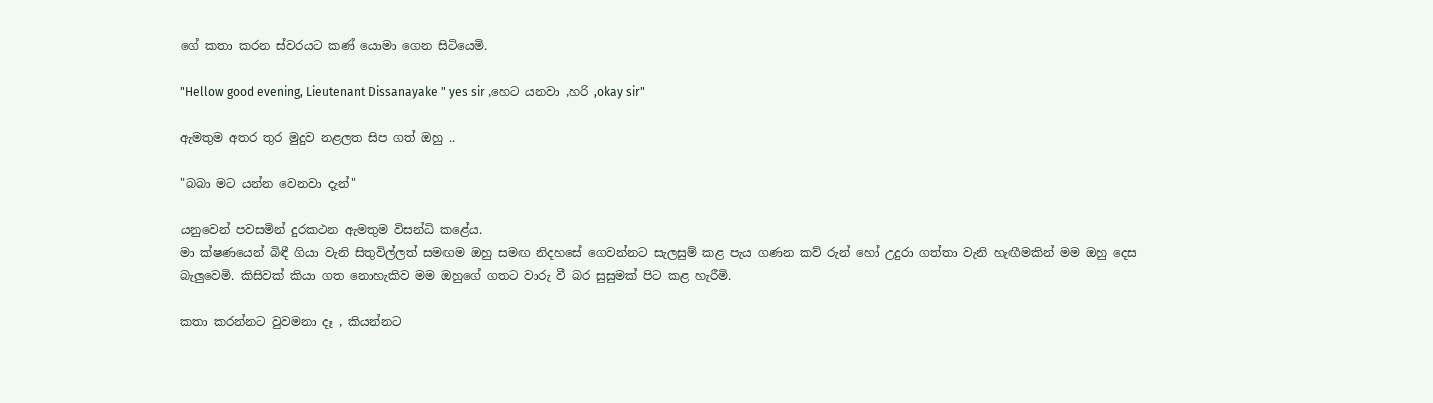ගේ කතා කරන ස්වරයට කණ් යොමා ගෙන සිටියෙමි.

"Hellow good evening, Lieutenant Dissanayake " yes sir ,හෙට යනවා ,හරි ,okay sir"

ඇමතුම අතර තුර මුදුව නළලත සිප ගත් ඔහු ..

"බබා මට යන්න වෙනවා දැන්"

යනුවෙන් පවසමින් දුරකථන ඇමතුම විසන්ධි කළේය.
මා ක්ෂණයෙන් බිඳී ගියා වැනි සිතුවිල්ලත් සමඟම ඔහු සමඟ නිදහසේ ගෙවන්නට සැලසුම් කළ පැය ගණන කව් රුන් හෝ උදුරා ගත්තා වැනි හැඟීමකින් මම ඔහු දෙස බැලුවෙමි. කිසිවක් කියා ගත නොහැකිව මම ඔහුගේ ගතට වාරු වී බර සුසුමක් පිට කළ හැරීමි.

කතා කරන්නට වුවමනා දෑ , කියන්නට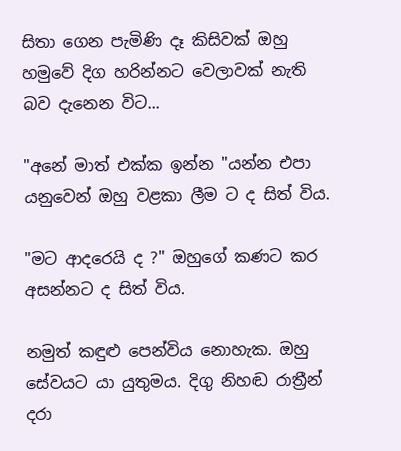සිතා ගෙන පැමිණි දෑ කිසිවක් ඔහු හමුවේ දිග හරින්නට වෙලාවක් නැති බව දැනෙන විට...

"අනේ මාත් එක්ක ඉන්න "යන්න එපා
යනුවෙන් ඔහු වළකා ලීම ට ද සිත් විය.

"මට ආදරෙයි ද ?" ඔහුගේ කණට කර අසන්නට ද සිත් විය.

නමුත් කඳුළු පෙන්විය නොහැක. ඔහු සේවයට යා යුතුමය. දිගු නිහඬ රාත්‍රීන් දරා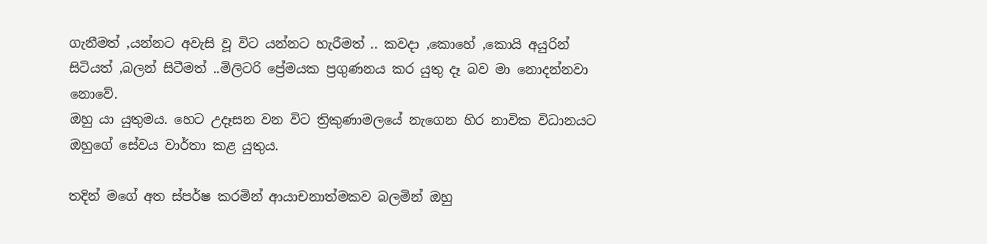ගැනීමත් ,යන්නට අවැසි වූ විට යන්නට හැරීමත් .. කවදා ,කොහේ ,කොයි අයුරින් සිටියත් ,බලන් සිටීමත් ..මිලිටරි ප්‍රේමයක ප්‍රගුණනය කර යුතු දෑ බව මා නොදන්නවා නොවේ.
ඔහු යා යුතුමය. හෙට උදෑසන වන විට ත්‍රිකුණාමලයේ නැගෙන හිර නාවික විධානයට ඔහුගේ සේවය වාර්තා කළ යුතුය.

තදින් මගේ අත ස්පර්ෂ කරමින් ආයාචනාත්මකව බලමින් ඔහු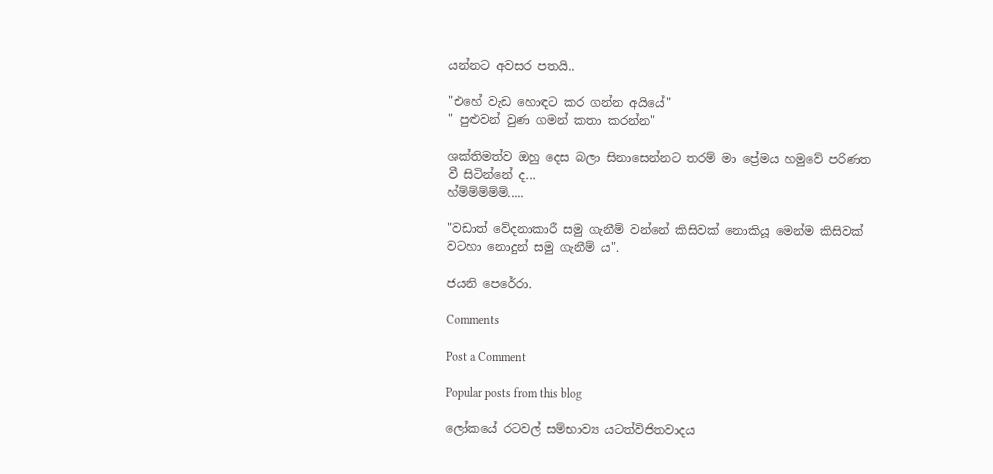යන්නට අවසර පතයි..

"එහේ වැඩ හොඳට කර ගන්න අයියේ"
" පුළුවන් වුණ ගමන් කතා කරන්න"

ශක්තිමත්ව ඔහු දෙස බලා සිනාසෙන්නට තරම් මා ප්‍රේමය හමුවේ පරිණත වී සිටින්නේ ද...
හ්ම්ම්ම්ම්ම්.....

"වඩාත් වේදනාකාරී සමු ගැනීම් වන්නේ කිසිවක් නොකියූ මෙන්ම කිසිවක් වටහා නොදුන් සමු ගැනීම් ය".

ජයනි පෙරේරා.

Comments

Post a Comment

Popular posts from this blog

ලෝකයේ රටවල් සම්භාව්‍ය යටත්විජිතවාදය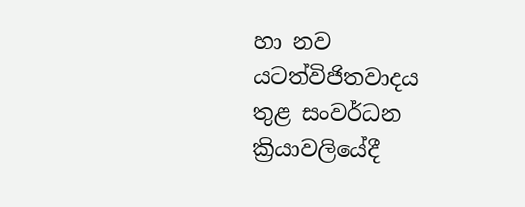හා නව යටත්විජිතවාදය තුළ සංවර්ධන ක්‍රියාවලියේදී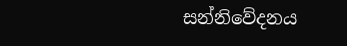සන්නිවේදනය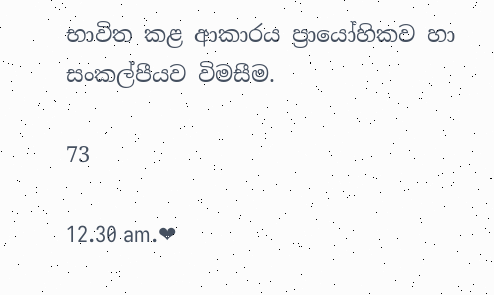භාවිත කළ ආකාරය ප්‍රායෝහිකව හා සංකල්පීයව විමසීම.

73

12.30 am.❤